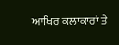ਆਖਿਰ ਕਲਾਕਾਰਾਂ ਤੇ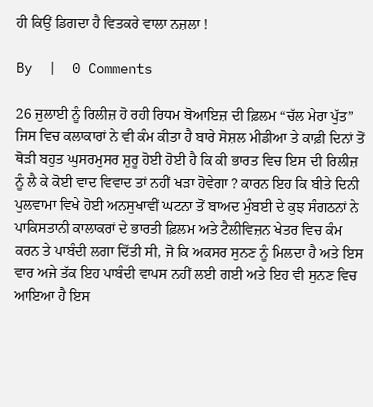ਹੀ ਕਿਉਂ ਡਿਗਦਾ ਹੈ ਵਿਤਕਰੇ ਵਾਲਾ ਨਜ਼ਲਾ !

By  |  0 Comments

26 ਜੁਲਾਈ ਨੂੰ ਰਿਲੀਜ਼ ਹੋ ਰਹੀ ਰਿਧਮ ਬੋਆਇਜ਼ ਦੀ ਫ਼ਿਲਮ “ਚੱਲ ਮੇਰਾ ਪੁੱਤ” ਜਿਸ ਵਿਚ ਕਲਾਕਾਰਾਂ ਨੇ ਵੀ ਕੰਮ ਕੀਤਾ ਹੈ ਬਾਰੇ ਸੋਸ਼ਲ ਮੀਡੀਆ ਤੇ ਕਾਫ਼ੀ ਦਿਨਾਂ ਤੋਂ ਥੋੜੀ ਬਹੁਤ ਘੁਸਰਮੁਸਰ ਸ਼ੁਰੂ ਹੋਈ ਹੋਈ ਹੈ ਕਿ ਕੀ ਭਾਰਤ ਵਿਚ ਇਸ ਦੀ ਰਿਲੀਜ਼ ਨੂੰ ਲੈ ਕੇ ਕੋਈ ਵਾਦ ਵਿਵਾਦ ਤਾਂ ਨਹੀਂ ਖੜਾ ਹੋਵੇਗਾ ? ਕਾਰਨ ਇਹ ਕਿ ਬੀਤੇ ਦਿਨੀ ਪੁਲਵਾਮਾ ਵਿਖੇ ਹੋਈ ਅਨਸੁਖਾਵੀਂ ਘਟਨਾ ਤੋਂ ਬਾਅਦ ਮੁੰਬਈ ਦੇ ਕੁਝ ਸੰਗਠਨਾਂ ਨੇ ਪਾਕਿਸਤਾਨੀ ਕਾਲਾਕਰਾਂ ਦੇ ਭਾਰਤੀ ਫ਼ਿਲਮ ਅਤੇ ਟੈਲੀਵਿਜ਼ਨ ਖੇਤਰ ਵਿਚ ਕੰਮ ਕਰਨ ਤੇ ਪਾਬੰਦੀ ਲਗਾ ਦਿੱਤੀ ਸੀ, ਜੋ ਕਿ ਅਕਸਰ ਸੁਨਣ ਨੂੰ ਮਿਲਦਾ ਹੈ ਅਤੇ ਇਸ ਵਾਰ ਅਜੇ ਤੱਕ ਇਹ ਪਾਬੰਦੀ ਵਾਪਸ ਨਹੀਂ ਲਈ ਗਈ ਅਤੇ ਇਹ ਵੀ ਸੁਨਣ ਵਿਚ ਆਇਆ ਹੈ ਇਸ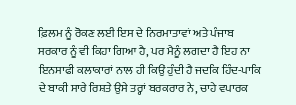ਫ਼ਿਲਮ ਨੂੰ ਰੋਕਣ ਲਈ ਇਸ ਦੇ ਨਿਰਮਾਤਾਵਾਂ ਅਤੇ ਪੰਜਾਬ ਸਰਕਾਰ ਨੂੰ ਵੀ ਕਿਹਾ ਗਿਆ ਹੈ, ਪਰ ਮੈਨੂੰ ਲਗਦਾ ਹੈ ਇਹ ਨਾ ਇਨਸਾਫੀ ਕਲਾਕਾਰਾਂ ਨਾਲ ਹੀ ਕਿਉਂ ਹੁੰਦੀ ਹੈ ਜਦਕਿ ਹਿੰਦ-ਪਾਕਿ ਦੇ ਬਾਕੀ ਸਾਰੇ ਰਿਸ਼ਤੇ ਉਸੇ ਤਰ੍ਹਾਂ ਬਰਕਰਾਰ ਨੇ, ਚਾਹੇ ਵਪਾਰਕ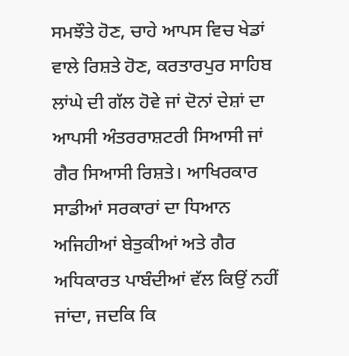ਸਮਝੌਤੇ ਹੋਣ, ਚਾਹੇ ਆਪਸ ਵਿਚ ਖੇਡਾਂ ਵਾਲੇ ਰਿਸ਼ਤੇ ਹੋਣ, ਕਰਤਾਰਪੁਰ ਸਾਹਿਬ ਲਾਂਘੇ ਦੀ ਗੱਲ ਹੋਵੇ ਜਾਂ ਦੋਨਾਂ ਦੇਸ਼ਾਂ ਦਾ ਆਪਸੀ ਅੰਤਰਰਾਸ਼ਟਰੀ ਸਿਆਸੀ ਜਾਂ ਗੈਰ ਸਿਆਸੀ ਰਿਸ਼ਤੇ। ਆਖਿਰਕਾਰ ਸਾਡੀਆਂ ਸਰਕਾਰਾਂ ਦਾ ਧਿਆਨ ਅਜਿਹੀਆਂ ਬੇਤੁਕੀਆਂ ਅਤੇ ਗੈਰ ਅਧਿਕਾਰਤ ਪਾਬੰਦੀਆਂ ਵੱਲ ਕਿਉਂ ਨਹੀਂ ਜਾਂਦਾ, ਜਦਕਿ ਕਿ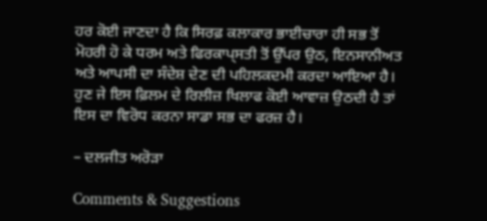ਹਰ ਕੋਈ ਜਾਣਦਾ ਹੈ ਕਿ ਸਿਰਫ਼ ਕਲਾਕਾਰ ਭਾਈਚਾਰਾ ਹੀ ਸਭ ਤੋਂ ਮੋਹਰੀ ਹੋ ਕੇ ਧਰਮ ਅਤੇ ਫਿਰਕਾਪ੍ਸਤੀ ਤੋਂ ਉੱਪਰ ਉਠ, ਇਨਸਾਨੀਅਤ ਅਤੇ ਆਪਸੀ ਦਾ ਸੰਦੇਸ਼ ਦੇਣ ਦੀ ਪਹਿਲਕਦਮੀ ਕਰਦਾ ਆਇਆ ਹੈ। ਹੁਣ ਜੇ ਇਸ ਫ਼ਿਲਮ ਦੇ ਰਿਲੀਜ਼ ਖਿਲਾਫ ਕੋਈ ਆਵਾਜ਼ ਉਠਦੀ ਹੈ ਤਾਂ ਇਸ ਦਾ ਵਿਰੋਧ ਕਰਨਾ ਸਾਡਾ ਸਭ ਦਾ ਫਰਜ਼ ਹੈ।

– ਦਲਜੀਤ ਅਰੋੜਾ

Comments & Suggestions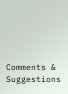Comments & Suggestions